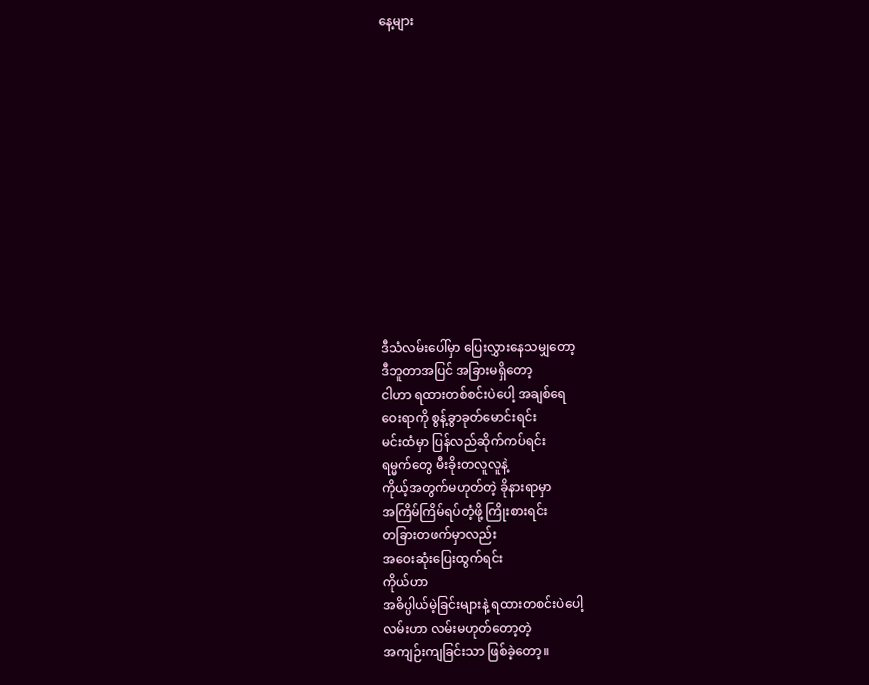နေ့များ













ဒီသံလမ်းပေါ်မှာ ပြေးလွှားနေသမျှတော့
ဒီဘူတာအပြင် အခြားမရှိတော့
ငါဟာ ရထားတစ်စင်းပဲပေါ့ အချစ်ရေ
ဝေးရာကို စွန့်ခွာခုတ်မောင်းရင်း
မင်းထံမှာ ပြန်လည်ဆိုက်ကပ်ရင်း
ရမ္မက်တွေ မီးခိုးတလူလူနဲ့
ကိုယ့်အတွက်မဟုတ်တဲ့ ခိုနားရာမှာ
အကြိမ်ကြိမ်ရပ်တံ့ဖို့ ကြိုးစားရင်း
တခြားတဖက်မှာလည်း
အဝေးဆုံးပြေးထွက်ရင်း
ကိုယ်ဟာ
အဓိပ္ပါယ်မဲ့ခြင်းများနဲ့ ရထားတစင်းပဲပေါ့
လမ်းဟာ လမ်းမဟုတ်တော့တဲ့
အကျဉ်းကျခြင်းသာ ဖြစ်ခဲ့တော့။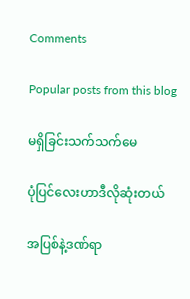Comments

Popular posts from this blog

မရှိခြင်းသက်သက်မေ

ပုံပြင်လေးဟာဒီလိုဆုံးတယ်

အပြစ်နဲ့ဒဏ်ရာ